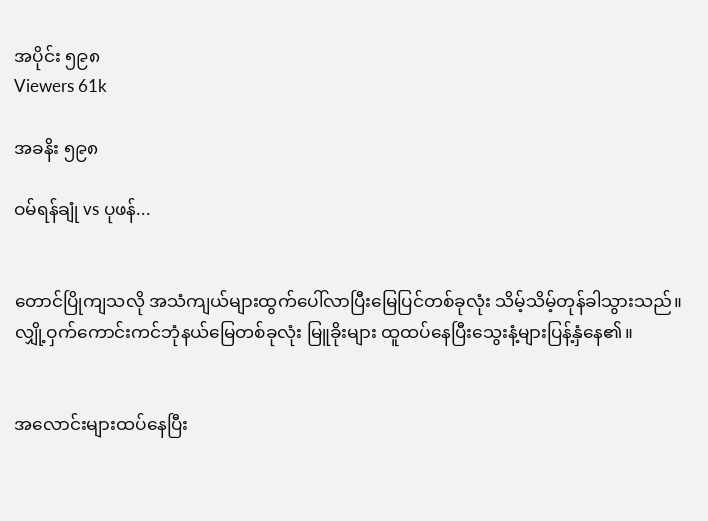အပိုင်း ၅၉၈
Viewers 61k

အခနိး ၅၉၈

ဝမ်ရန်ချုံ vs ပုဖန်...


တောင်ပြိုကျသလို အသံကျယ်များထွက်ပေါ်လာပြီးမြေပြင်တစ်ခုလုံး သိမ့်သိမ့်တုန်ခါသွားသည်။လျှို့ဝှက်ကောင်းကင်ဘုံနယ်မြေတစ်ခုလုံး မြူခိုးများ ထူထပ်နေပြီးသွေးနံ့များပြန့်နှံနေ၏။


အလောင်းများထပ်နေပြီး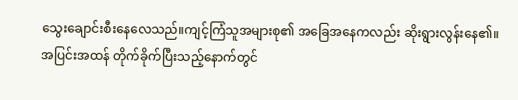သွေးချောင်းစီးနေလေသည်။ကျင့်ကြံသူအများစု၏ အခြေအနေကလည်း ဆိုးရွားလွန်းနေ၏။အပြင်းအထန် တိုက်ခိုက်ပြီးသည့်နောက်တွင်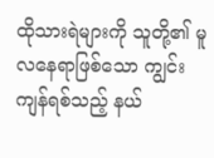ထိုသားရဲများကို သူတို့၏ မူလနေရာဖြစ်သော ကျွင်းကျန်ရစ်သည့် နယ်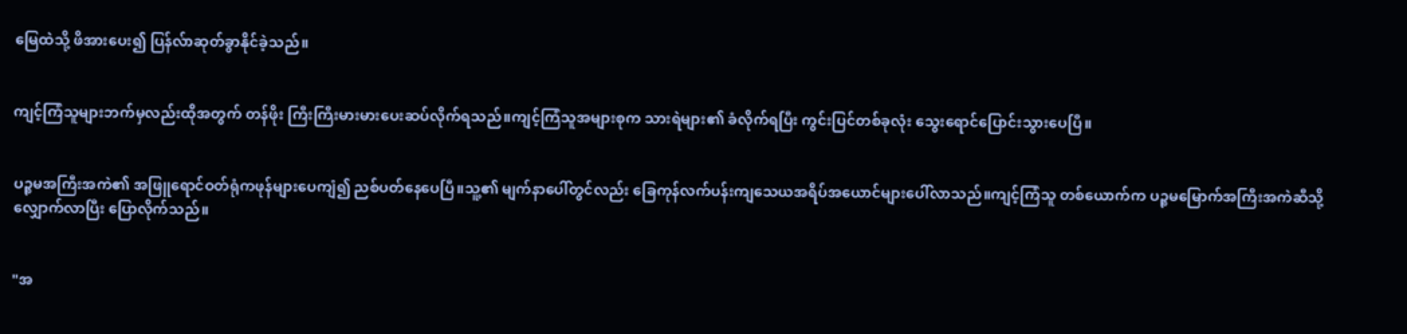မြေထဲသို့ ဖိအားပေး၍ ပြန်လ်ာဆုတ်ခွာနိုင်ခဲ့သည်။


ကျင့်ကြံသူများဘက်မှလည်းထိုအတွက် တန်ဖိုး ကြီးကြီးမားမားပေးဆပ်လိုက်ရသည်။ကျင့်ကြံသူအများစုက သားရဲများ၏ ခံလိုက်ရပြီး ကွင်းပြင်တစ်ခုလုံး သွေးရောင်ပြောင်းသွားပေပြီ။


ပဉ္စမအကြီးအကဲ၏ အဖြူရောင်ဝတ်ရုံကဖုန်များပေကျံ၍ ညစ်ပတ်နေပေပြီ။သူ့၏ မျက်နာပေါ်တွင်လည်း ခြေကုန်လက်ပန်းကျသေယအရိပ်အယောင်များပေါ်လာသည်။ကျင့်ကြံသူ တစ်ယောက်က ပဉ္စမမြောက်အကြီးအကဲဆီသို့ လျှောက်လာပြီး ပြောလိုက်သည်။


"အ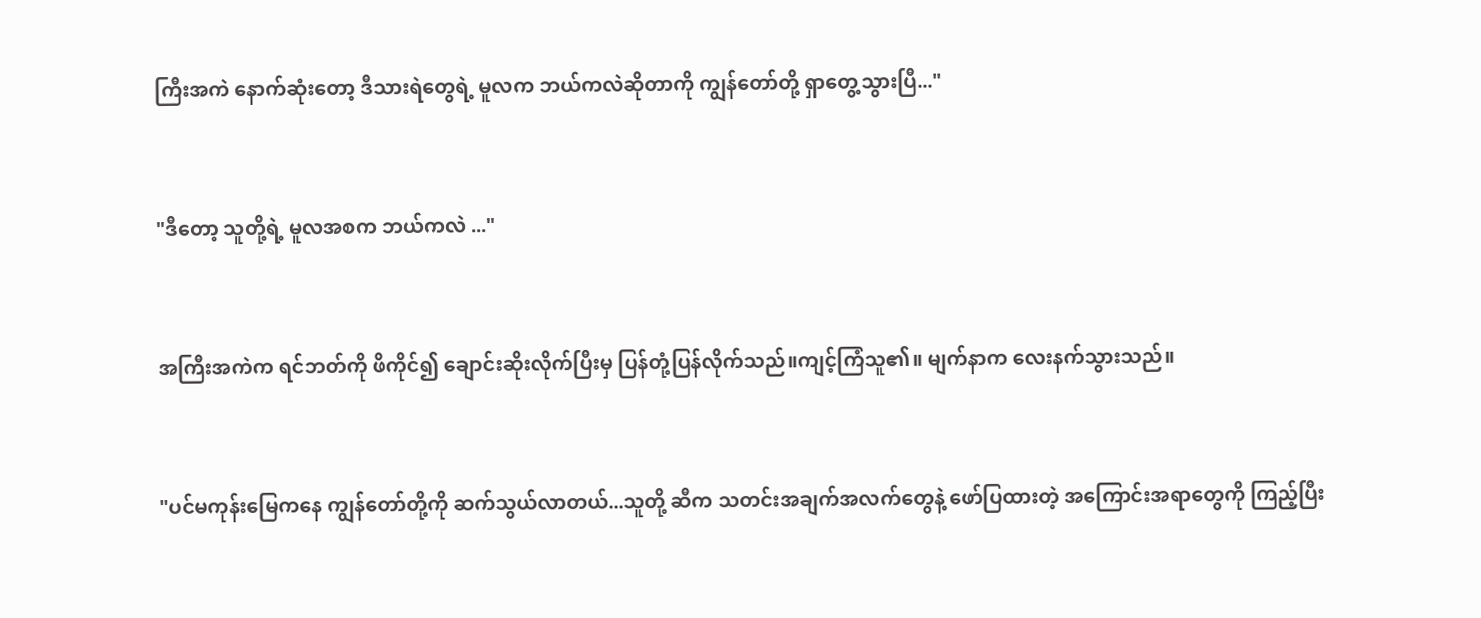ကြီးအကဲ နောက်ဆုံးတော့ ဒီသားရဲတွေရဲ့ မူလက ဘယ်ကလဲဆိုတာကို ကျွန်တော်တို့ ရှာတွေ့သွားပြီ..."


"ဒီတော့ သူတို့ရဲ့ မူလအစက ဘယ်ကလဲ ..."


အကြီးအကဲက ရင်ဘတ်ကို ဖိကိုင်၍ ချောင်းဆိုးလိုက်ပြီးမှ ပြန်တုံ့ပြန်လိုက်သည်။ကျင့်ကြံသူ၏။ မျက်နာက လေးနက်သွားသည်။


"ပင်မကုန်းမြေကနေ ကျွန်တော်တို့ကို ဆက်သွယ်လာတယ်...သူတို့ ဆီက သတင်းအချက်အလက်တွေနဲ့ ဖော်ပြထားတဲ့ အကြောင်းအရာတွေကို ကြည့်ပြီး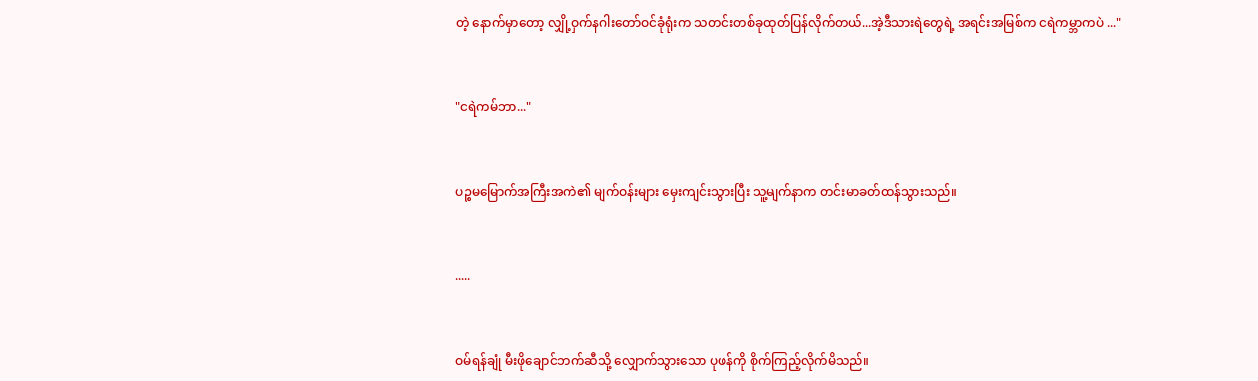တဲ့ နောက်မှာတော့ လျှို့ဝှက်နဂါးတော်ဝင်ခုံရုံးက သတင်းတစ်ခုထုတ်ပြန်လိုက်တယ်...အဲ့ဒီသားရဲတွေရဲ့ အရင်းအမြစ်က ငရဲကမ္ဘာကပဲ ..."


"ငရဲကမ်ဘာ..."


ပဉ္စမမြောက်အကြီးအကဲ၏ မျက်ဝန်းများ မှေးကျင်းသွားပြီး သူ့မျက်နာက တင်းမာခတ်ထန်သွားသည်။


.....


ဝမ်ရန်ချုံ မီးဖိုချောင်ဘက်ဆီသို့ လျှောက်သွားသော ပုဖန်ကို စိုက်ကြည့်လိုက်မိသည်။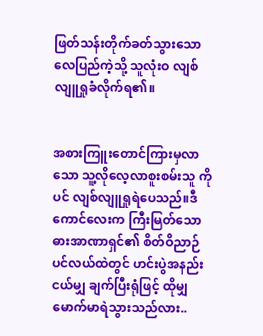ဖြတ်သန်းတိုက်ခတ်သွားသော လေပြည်ကဲ့သို့ သူလုံးဝ လျစ်လျူရှုခံလိုက်ရ၏။


အစားကြူးတောင်ကြားမှလာသော သူ့လိုလေ့လာစူးစမ်းသူ ကိုပင် လျစ်လျူရှုရဲပေသည်။ဒီကောင်လေးက ကြီးမြတ်သော ဓားအာဏာရှင်၏ စိတ်ဝိညာဉ်ပင်လယ်ထဲတွင် ဟင်းပွဲအနည်းငယ်မျှ ချက်ပြီးရုံဖြင့် ထိုမျှမောက်မာရဲသွားသည်လား..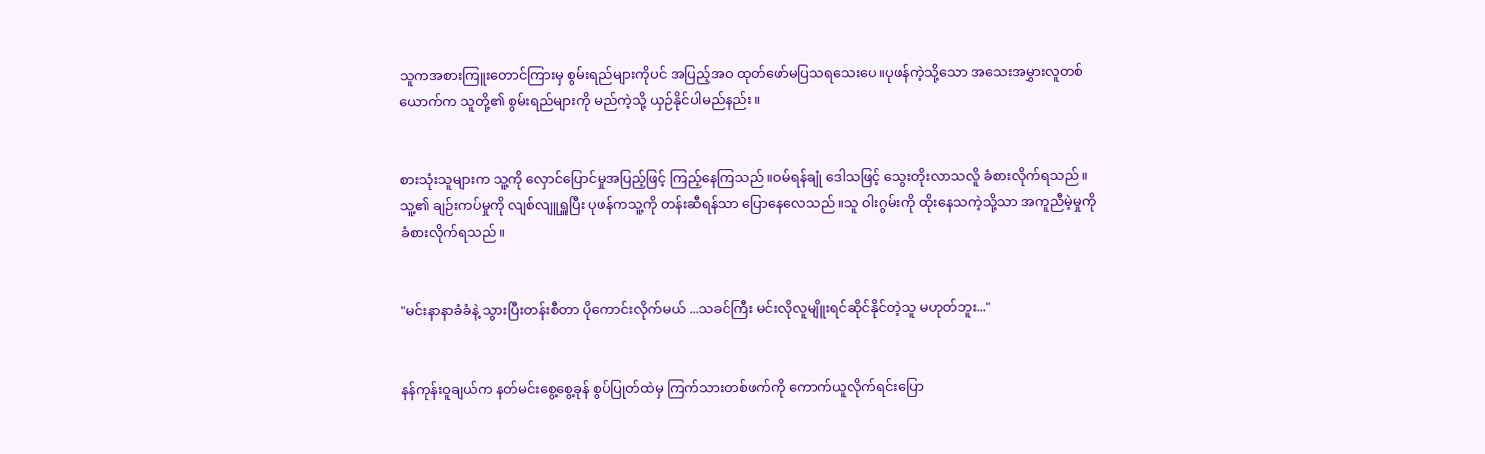သူကအစားကြူးတောင်ကြားမှ စွမ်းရည်များကိုပင် အပြည့်အဝ ထုတ်ဖော်မပြသရသေးပေ။ပုဖန်ကဲ့သို့သော အသေးအမွှားလူတစ်ယောက်က သူတို့၏ စွမ်းရည်များကို မည်ကဲ့သို့ ယှဉ်နိုင်ပါမည်နည်း။


စားသုံးသူများက သူ့ကို လှောင်ပြောင်မှုအပြည့်ဖြင့် ကြည့်နေကြသည်။ဝမ်ရန်ချုံ ဒေါသဖြင့် သွေးတိုးလာသလိူ ခံစားလိုက်ရသည်။သူ့၏ ချဉ်းကပ်မှုကို လျစ်လျူရှူပြီး ပုဖန်ကသူ့ကို တန်းဆီရန်သာ ပြောနေလေသည်။သူ ဝါးဂွမ်းကို ထိုးနေသကဲ့သို့သာ အကူညီမဲ့မှုကို ခံစားလိုက်ရသည်။


"မင်းနာနာခံခံနဲ့ သွားပြီးတန်းစီတာ ပိုကောင်းလိုက်မယ် ...သခင်ကြီး မင်းလိုလူမျိူးရင်ဆိုင်နိုင်တဲ့သူ မဟုတ်ဘူး..."


နန်ကုန်းဝူချယ်က နတ်မင်းစွေ့စွေ့ခုန် စွပ်ပြုတ်ထဲမှ ကြက်သားတစ်ဖက်ကို ကောက်ယူလိုက်ရင်းပြော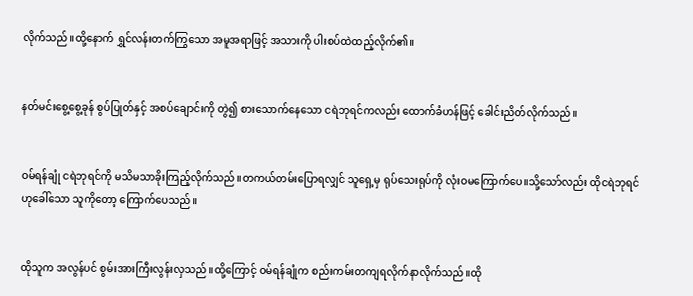လိုက်သည်။ထို့နောက် ရွှင်လန်းတက်ကြွသော အမူအရာဖြင့် အသားကို ပါးစပ်ထဲထည့်လိုက်၏။


နတ်မင်းစွေ့စွေ့ခုန် စွပ်ပြုတ်နှင့် အစပ်ချောင်းကို တွဲ၍ စားသောက်နေသော ငရဲဘုရင်ကလည်း ထောက်ခံဟန်ဖြင့် ခေါင်းညိတ်လိုက်သည်။


ဝမ်ရန်ချုံ ငရဲဘုရင်ကို မသိမသာခိုးကြည့်လိုက်သည်။တကယ်တမ်းပြောရလျှင် သူရှေ့မှ ရုပ်သေးရုပ်ကို လုံးဝမကြောက်ပေ။သို့သော်လည်း ထိုငရဲဘုရင်ဟုခေါ်သော သူကိုတော့ ကြောက်ပေသည်။


ထိုသူက အလွန်ပင် စွမ်းအားကြီးလွန်းလှသည်။ထို့ကြောင့် ဝမ်ရန်ချုံက စည်းကမ်းတကျရလိုက်နာလိုက်သည်။ထို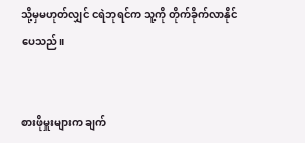သို့မှမဟုတ်လျှင် ငရဲဘုရင်က သူ့ကို တိုက်ခိုက်လာနိုင်ပေသည်။


စားဖိုမှူးများက ချက်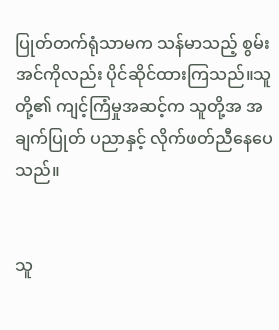ပြုတ်တက်ရုံသာမက သန်မာသည့် စွမ်းအင်ကိုလည်း ပိုင်ဆိုင်ထားကြသည်။သူတို့၏ ကျင့်ကြံမှုအဆင့်က သူတို့အ အချက်ပြုတ် ပညာနှင့် လိုက်ဖတ်ညီနေပေသည်။


သူ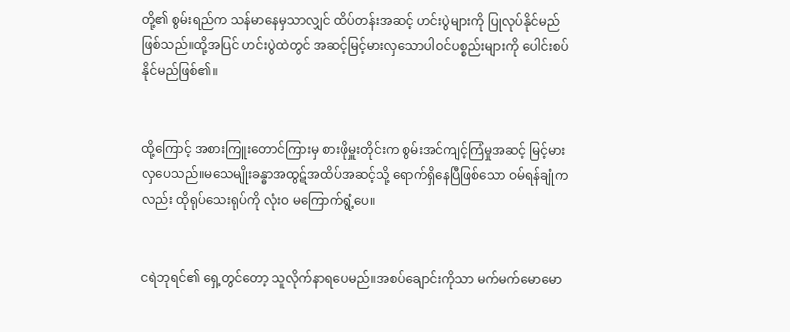တို့၏ စွမ်းရည်က သန်မာနေမှသာလျှင် ထိပ်တန်းအဆင့် ဟင်းပွဲများကို ပြုလုပ်နိုင်မည်ဖြစ်သည်။ထို့အပြင် ဟင်းပွဲထဲတွင် အဆင့်မြင့်မားလှသောပါဝင်ပစ္စည်းများကို ပေါင်းစပ်နိုင်မည်ဖြစ်၏။


ထို့ကြောင့် အစားကြူးတောင်ကြားမှ စားဖိုမှူးတိုင်းက စွမ်းအင်ကျင့်ကြံမှုအဆင့် မြင့်မားလှပေသည်။မသေမျိုးခန္ဓာအထွဋ်အထိပ်အဆင့်သို့ ရောက်ရှိနေပြီဖြစ်သော ဝမ်ရန်ချုံကလည်း ထိုရုပ်သေးရုပ်ကို လုံးဝ မကြောက်ရွံ့ပေ။


ငရဲဘုရင်၏ ရှေ့တွင်တော့ သူလိုက်နာရပေမည်။အစပ်ချောင်းကိုသာ မက်မက်မောမော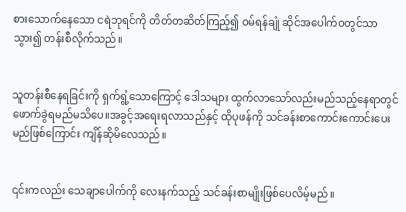စားသောက်နေသော ငရဲဘုရင်ကို တိတ်တဆိတ်ကြည့်၍ ဝမ်ရန်ချုံ ဆိုင်အပေါက်ဝတွင်သာ သွား၍ တန်းစီလိုက်သည်။


သူတန်းစီနေရခြင်းကို ရှက်ရွံ့သောကြောင့် ဒေါသများ ထွက်လာသော်လည်းမည်သည့်နေရာတွင် ဖောက်ခွဲရမည်မသိပေ။အခွင့်အရေးရလာသည်နှင့် ထိုပုဖန်ကို သင်ခန်းစာကောင်းကောင်းပေးမည်ဖြစ်ကြောင်း ကျိန်ဆိုမိလေသည်။


၎င်းကလည်း သေချာပေါက်ကို လေးနက်သည့် သင်ခန်းစာမျိုးဖြစ်ပေလိမ့်မည်။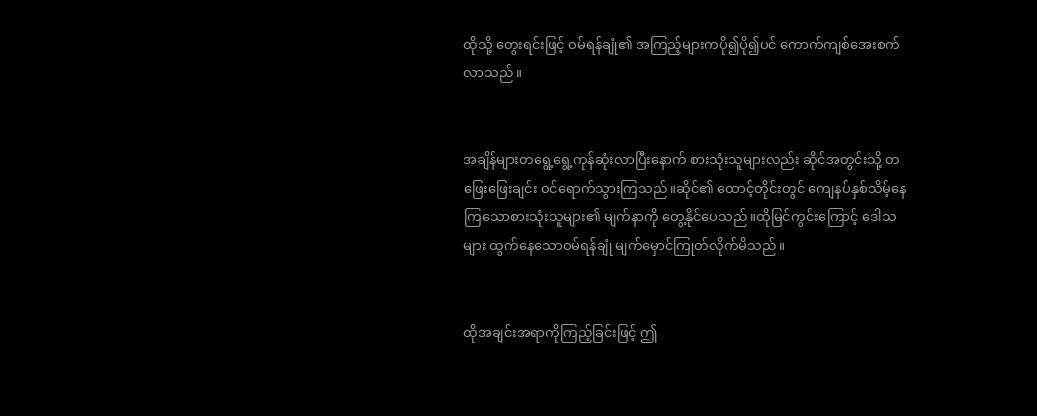ထိုသို့ တွေးရင်းဖြင့် ဝမ်ရန်ချုံ၏ အကြည့်များကပို၍ပို၍ပင် ကောက်ကျစ်အေးစက်လာသည်။


အချိန်များတရွေ့ရွေ့ကုန်ဆုံးလာပြီးနောက် စားသုံးသူများလည်း ဆိုင်အတွင်းသို့ တဖြေးဖြေးချင်း ဝင်ရောက်သွားကြသည်။ဆိုင်၏ ထောင့်တိုင်းတွင် ကျေနပ်နှစ်သိမ့်နေကြသောစားသုံးသူများ၏ မျက်နာကို တွေ့နိုင်ပေသည်။ထိုမြင်ကွင်းကြောင့် ဒေါသများ ထွက်နေသောဝမ်ရန်ချုံ မျက်မှောင်ကြုတ်လိုက်မိသည်။


ထိုအချင်းအရာကိုကြည့်ခြင်းဖြင့် ဤ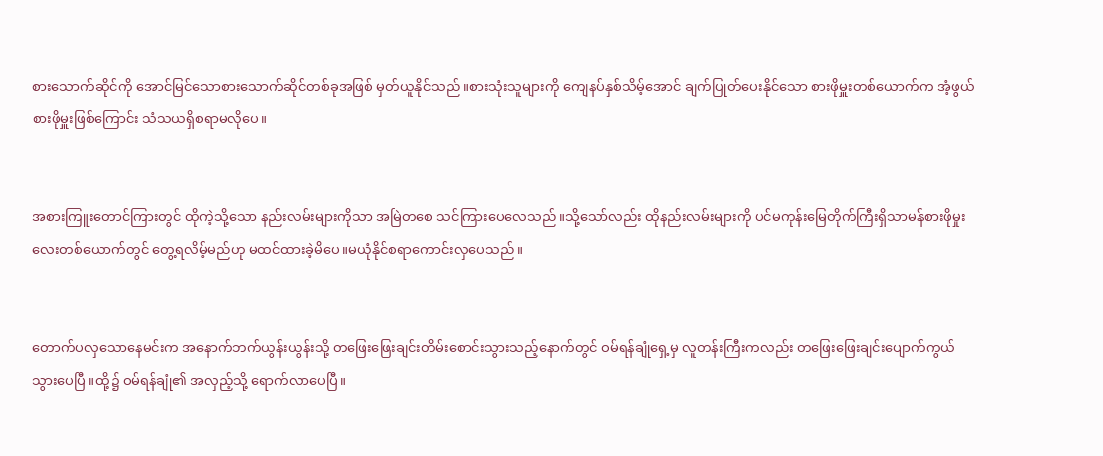စားသောက်ဆိုင်ကို အောင်မြင်သောစားသောက်ဆိုင်တစ်ခုအဖြစ် မှတ်ယူနိုင်သည်။စားသုံးသူများကို ကျေနပ်နှစ်သိမ့်အောင် ချက်ပြုတ်ပေးနိုင်သော စားဖိုမှူးတစ်ယောက်က အံ့ဖွယ်စားဖိုမှူးဖြစ်ကြောင်း သံသယရှိစရာမလိုပေ။


အစားကြူးတောင်ကြားတွင် ထိုကဲ့သို့သော နည်းလမ်းများကိုသာ အမြဲတစေ သင်ကြားပေလေသည်။သို့သော်လည်း ထိုနည်းလမ်းများကို ပင်မကုန်းမြေတိုက်ကြီးရှိသာမန်စားဖိုမှုးလေးတစ်ယောက်တွင် တွေ့ရလိမ့်မည်ဟု မထင်ထားခဲ့မိပေ။မယုံနိုင်စရာကောင်းလှပေသည်။


တောက်ပလှသောနေမင်းက အနောက်ဘက်ယွန်းယွန်းသို့ တဖြေးဖြေးချင်းတိမ်းစောင်းသွားသည့်နောက်တွင် ဝမ်ရန်ချုံရှေ့မှ လူတန်းကြီးကလည်း တဖြေးဖြေးချင်းပျောက်ကွယ်သွားပေပြီ။ထို့၌ ဝမ်ရန်ချုံ၏ အလှည့်သို့ ရောက်လာပေပြီ။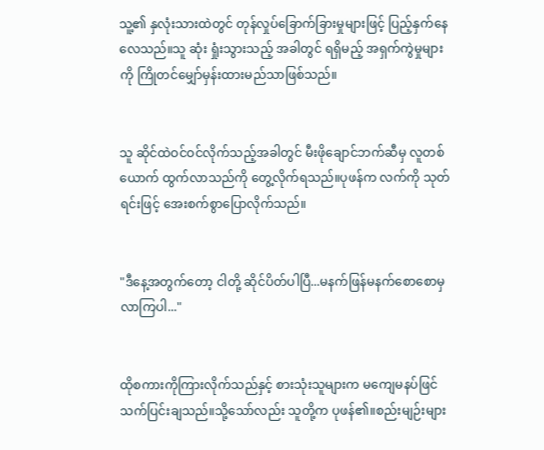သူ့၏ နှလုံးသားထဲတွင် တုန်လှုပ်ခြောက်ခြားမှုများဖြင့် ပြည့်နှက်နေလေသည်။သူ ဆုံး ရှုံးသွားသည့် အခါတွင် ရရှိမည့် အရှက်ကွဲမှုများကို ကြိုတင်မျှော်မှန်းထားမည်သာဖြစ်သည်။


သူ ဆိုင်ထဲဝင်ဝင်လိုက်သည့်အခါတွင် မီးဖိုချောင်ဘက်ဆီမှ လူတစ်ယောက် ထွက်လာသည်ကို တွေ့လိုက်ရသည်။ပုဖန်က လက်ကို သုတ်ရင်းဖြင့် အေးစက်စွာပြောလိုက်သည်။


"ဒီနေ့အတွက်တော့ ငါတို့ ဆိုင်ပိတ်ပါပြီ...မနက်ဖြန်မနက်စောစောမှလာကြပါ..."


ထိုစကားကိုကြားလိုက်သည်နှင့် စားသုံးသူများက မကျေမနပ်ဖြင် သက်ပြင်းချသည်။သို့သော်လည်း သူတို့က ပုဖန်၏။စည်းမျဉ်းများ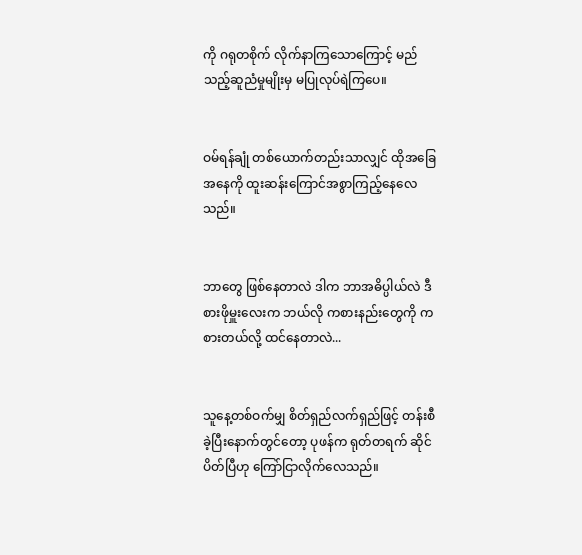ကို ဂရုတစိုက် လိုက်နာကြသောကြောင့် မည်သည့်ဆူညံမှုမျိုးမှ မပြုလုပ်ရဲကြပေ။


ဝမ်ရန်ချုံ တစ်ယောက်တည်းသာလျှင် ထိုအခြေအနေကို ထူးဆန်းကြောင်အစွာကြည့်နေလေသည်။


ဘာတွေ ဖြစ်နေတာလဲ ဒါက ဘာအဓိပ္ပါယ်လဲ ဒီစားဖိုမှူးလေးက ဘယ်လို ကစားနည်းတွေကို ကစားတယ်လို့ ထင်နေတာလဲ...


သူနေ့တစ်ဝက်မျှ စိတ်ရှည်လက်ရှည်ဖြင့် တန်းစီခဲ့ပြီးနောက်တွင်တော့ ပုဖန်က ရုတ်တရက် ဆိုင်ပိတ်ပြီဟု ကြော်ငြာလိုက်လေသည်။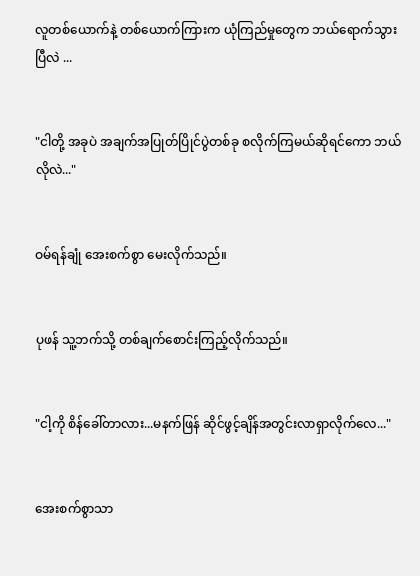လူတစ်ယောက်နဲ့ တစ်ယောက်ကြားက ယုံကြည်မှုတွေက ဘယ်ရောက်သွားပြီလဲ ...


"ငါတို့ အခုပဲ အချက်အပြုတ်ပြိုင်ပွဲတစ်ခု စလိုက်ကြမယ်ဆိုရင်ကော ဘယ်လိုလဲ..."


ဝမ်ရန်ချုံ အေးစက်စွာ မေးလိုက်သည်။


ပုဖန် သူ့ဘက်သို့ တစ်ချက်စောင်းကြည့်လိုက်သည်။


"ငါ့ကို စိန်ခေါ်တာလား...မနက်ဖြန် ဆိုင်ဖွင့်ချိန်အတွင်းလာရှာလိုက်လေ..."


အေးစက်စွာသာ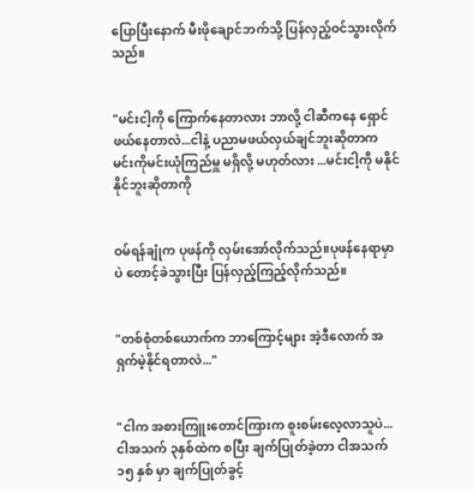ပြောပြီးနောက် မီးဖိုချောင်ဘက်သို့ ပြန်လှည့်ဝင်သွားလိုက်သည်။


"မင်းငါ့ကို ကြောက်နေတာလား ဘာလို့ ငါဆီကနေ ရှောင်ဖယ်နေတာလဲ...ငါနဲ့ ပညာမဖယ်လှယ်ချင်ဘူးဆိုတာက မင်းကိုမင်းယုံကြည်မှူ မရှိလို့ မဟုတ်လား ...မင်းငါ့ကို မနိုင်နိုင်ဘူးဆိုတာကို


ဝမ်ရန်ချုံက ပုဖန်ကို လှမ်းအော်လိုက်သည်။ပုဖန်နေရာမှာပဲ တောင့်ခဲသွားပြီး ပြန်လှည့်ကြည့်လိုက်သည်။


"တစ်စုံတစ်ယောက်က ဘာကြောင့်များ အဲ့ဒီလောက် အရှက်မဲ့နိုင်ရတာလဲ..."


"ငါက အစားကြူးတောင်ကြားက စူးစမ်းလေ့လာသူပဲ...ငါအသက် ၃နှစ်ထဲက စပြီး ချက်ပြုတ်ခဲ့တာ ငါအသက် ၁၅ နှစ် မှာ ချက်ပြုတ်ခွင့်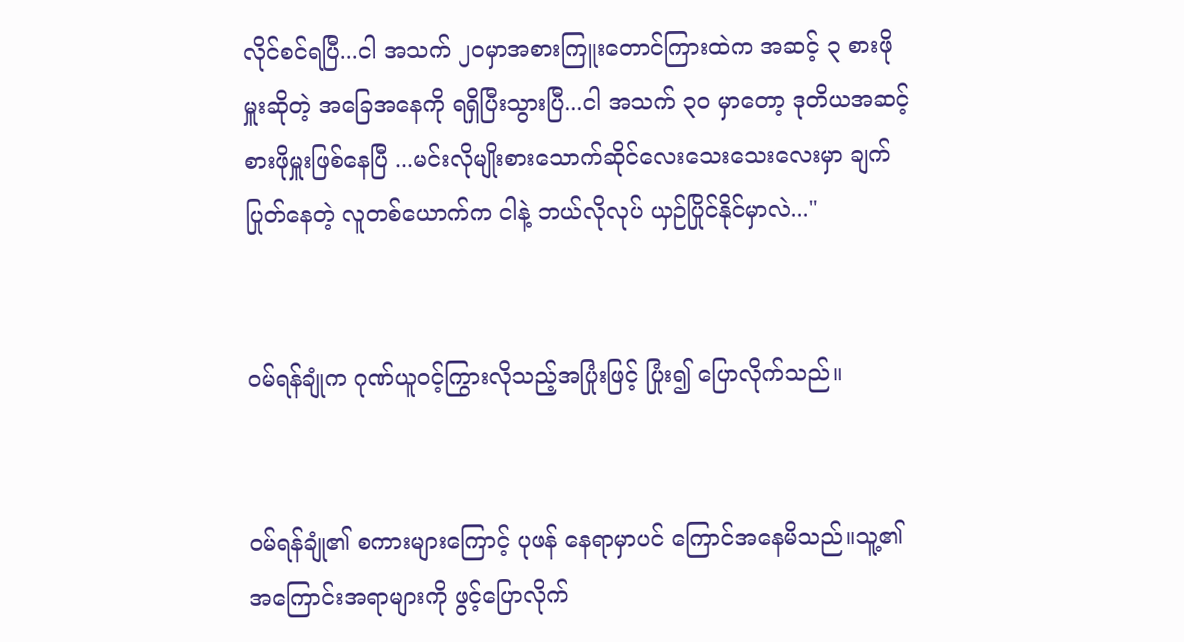လိုင်စင်ရပြီ...ငါ အသက် ၂၀မှာအစားကြူးတောင်ကြားထဲက အဆင့် ၃ စားဖိုမှူးဆိုတဲ့ အခြေအနေကို ရရှိပြီးသွားပြီ...ငါ အသက် ၃၀ မှာတော့ ဒုတိယအဆင့် စားဖိုမှူးဖြစ်နေပြီ ...မင်းလိုမျိုးစားသောက်ဆိုင်လေးသေးသေးလေးမှာ ချက်ပြုတ်နေတဲ့ လူတစ်ယောက်က ငါနဲ့ ဘယ်လိုလုပ် ယှဉ်ပြိုင်နိုင်မှာလဲ..."


ဝမ်ရန်ချုံက ဂုဏ်ယူဝင့်ကြွားလိုသည့်အပြုံးဖြင့် ပြုံး၍ ပြောလိုက်သည်။


ဝမ်ရန်ချုံ၏ စကားများကြောင့် ပုဖန် နေရာမှာပင် ကြောင်အနေမိသည်။သူ့၏ အကြောင်းအရာများကို ဖွင့်ပြောလိုက်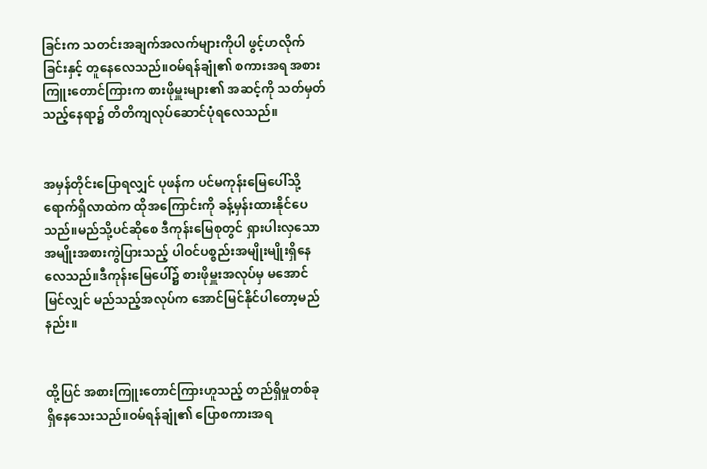ခြင်းက သတင်းအချက်အလက်များကိုပါ ဖွင့်ဟလိုက်ခြင်းနှင့် တူနေလေသည်။ဝမ်ရန်ချုံ၏ စကားအရ အစားကြူးတောင်ကြားက စားဖိုမှူးများ၏ အဆင့်ကို သတ်မှတ်သည့်နေရာ၌ တိတိကျလုပ်ဆောင်ပုံရလေသည်။


အမှန်တိုင်းပြောရလျှင် ပုဖန်က ပင်မကုန်းမြေပေါ်သို့ ရောက်ရှိလာထဲက ထိုအကြောင်းကို ခန့်မှန်းထားနိုင်ပေသည်။မည်သို့ပင်ဆိုစေ ဒီကုန်းမြေစုတွင် ရှားပါးလှသော အမျိုးအစားကွဲပြားသည့် ပါဝင်ပစ္စည်းအမျိုးမျိုးရှိနေလေသည်။ဒီကုန်းမြေပေါ်၌ စားဖိုမှူးအလုပ်မှ မအောင်မြင်လျှင် မည်သည့်အလုပ်က အောင်မြင်နိုင်ပါတော့မည်နည်း။


ထို့ပြင် အစားကြူးတောင်ကြားဟူသည့် တည်ရှိမှုတစ်ခု ရှိနေသေးသည်။ဝမ်ရန်ချုံ၏ ပြောစကားအရ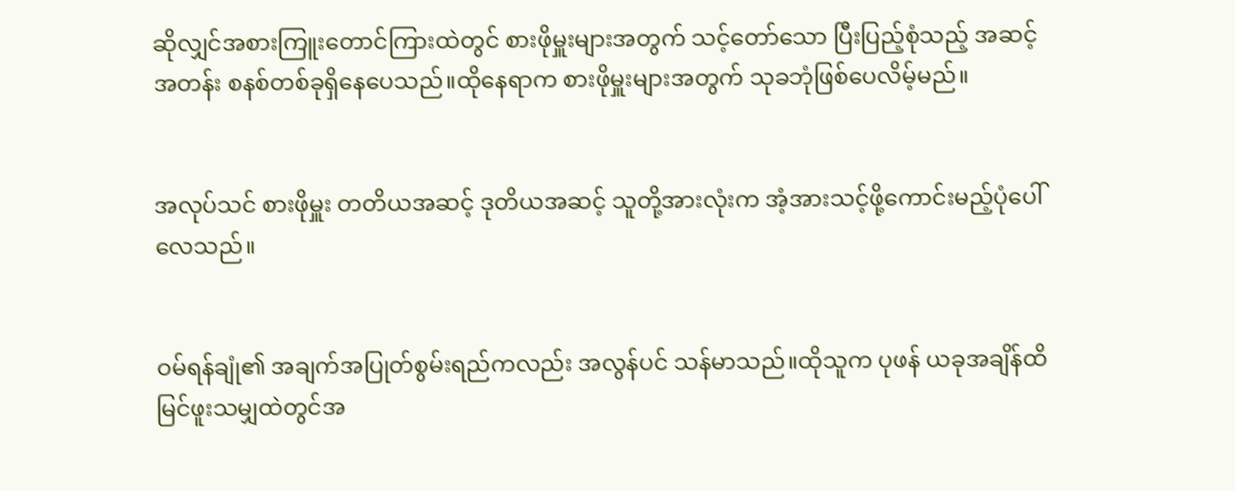ဆိုလျှင်အစားကြူးတောင်ကြားထဲတွင် စားဖိုမှူးများအတွက် သင့်တော်သော ပြီးပြည့်စုံသည့် အဆင့်အတန်း စနစ်တစ်ခုရှိနေပေသည်။ထိုနေရာက စားဖိုမှူးများအတွက် သုခဘုံဖြစ်ပေလိမ့်မည်။


အလုပ်သင် စားဖိုမှူး တတိယအဆင့် ဒုတိယအဆင့် သူတို့အားလုံးက အံ့အားသင့်ဖို့ကောင်းမည့်ပုံပေါ်လေသည်။


ဝမ်ရန်ချုံ၏ အချက်အပြုတ်စွမ်းရည်ကလည်း အလွန်ပင် သန်မာသည်။ထိုသူက ပုဖန် ယခုအချိန်ထိ မြင်ဖူးသမျှထဲတွင်အ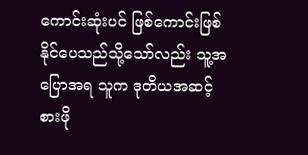ကောင်းဆုံးပင် ဖြစ်ကောင်းဖြစ်နိုင်ပေသည်သို့သော်လည်း သူ့အပြောအရ သူက ဒုတိယအဆင့် စားဖို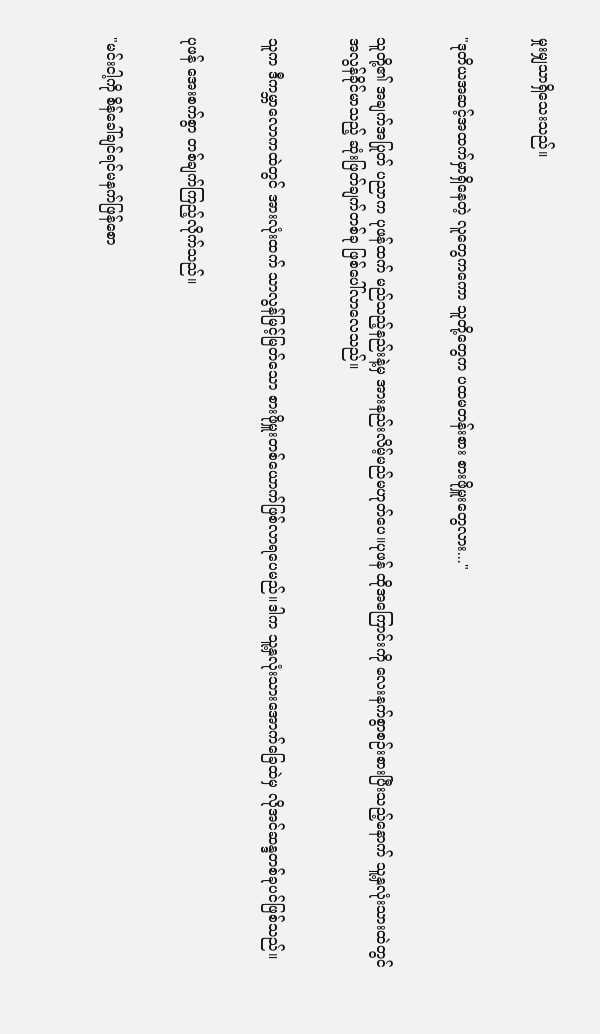မှုးမျှသာရှိသေးသည်။


"ဒုတိယအဆင့်အထက်မှာရှိနေတဲ့ လူတွေကကော သူတို့တွေက ပထမတန်းစား စားဖိုမှူးတွေလား..."


သူတို့၏ အချက်အပြုတ် ပညာက ပုဖန်ထက် မည်သည့်နည်းနဲ့မှ အားနည်းလိမ့်မည်မဟုတ်ပေ။ပုဖန် ထိုအကြောင်းကို လေးနက်စွာစဉ်းစားပြီးသည့်နောက် သူ့နှလုံးသားထဲတွင် အလွန်ခိုင်မာသည့် ဆုံးဖြတ်ချက်တစ်ခု ဖြစ်ပေါ်လာလေသည်။


သူက ဒီကမ္ဘာလောကထဲတွင် အားလုံးထက် သာလွန်မြင့်မြတ်သော စားဖိုမှူးတစ်ယောက်ဖြစ်လာရပေမည်။ဒါက သူ့နှလုံးသားအောက်ခြေထဲမှ လိုအင်ဆန္ဒတစ်ခုပင်ဖြစ်သည်။


ပုဖန် အေးစက်စွာ တစ်ချက်ကြည့်လိုက်သည်။


"မင်းငါ့ကို စိန်ခေါ်ချင်ရင်မနက်ဖြန်စော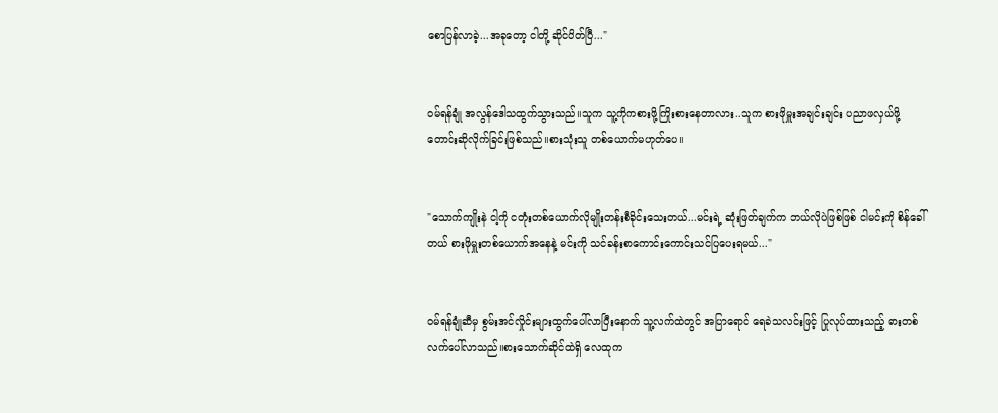စောပြန်လာခဲ့...အခုတော့ ငါတို့ ဆိုင်ပိတ်ပြီ..."


ဝမ်ရန်ချုံ အလွန်ဒေါသထွက်သွားသည်။သူက သူ့ကိုကစားဖို့ကြိုးစားနေတာလား..သူက စားဖိုမှူးအချင်းချင်း ပညာဖလှယ်ဖို့ တောင်းဆိုလိုက်ခြင်းဖြစ်သည်။စားသုံးသူ တစ်ယောက်မဟုတ်ပေ။


"သောက်ကျိုးနဲ ငါ့ကို ငတုံးတစ်ယောက်လိုမျိုးတန်းစီခိုင်းသေးတယ်...မင်းရဲ့ ဆုံးဖြတ်ချက်က ဘယ်လိုပဲဖြစ်ဖြစ် ငါမင်းကို စိန်ခေါ်တယ် စားဖိုမှူးတစ်ယောက်အနေနဲ့ မင်းကို သင်ခန်းစာကောင်းကောင်းသင်ပြပေးရမယ်..."


ဝမ်ရန်ချုံဆီမှ စွမ်းအင်လှိုင်းများထွက်ပေါ်လာပြီးနောက် သူ့လက်ထဲတွင် အပြာရောင် ရေခဲသလင်းဖြင့် ပြုလုပ်ထားသည့် ဓားတစ်လက်ပေါ်လာသည်။စားသောက်ဆိုင်ထဲရှိ လေထုက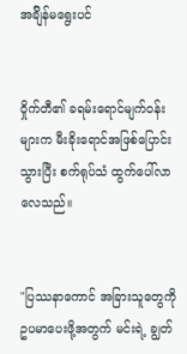အခ်ျိန်မရွေးပင်


ဝှိုက်တီ၏ ခရမ်းရောင်မျက်ဝန်းများက မီးခိုးရောင်အဖြစ်ပြောင်းသွားပြီး စက်ရုပ်သံ ထွက်ပေါ်လာလေသည်။


"ပြဿနာကောင် အခြားသူတွေကို ဥပမာပေးဖို့အတွက် မင်းရဲ့ ချွတ်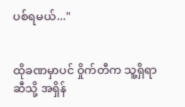ပစ်ရမယ်..."


ထိုခဏမှာပင် ဝှိုက်တီက သူ့ရှိရာဆီသို့ အရှိန်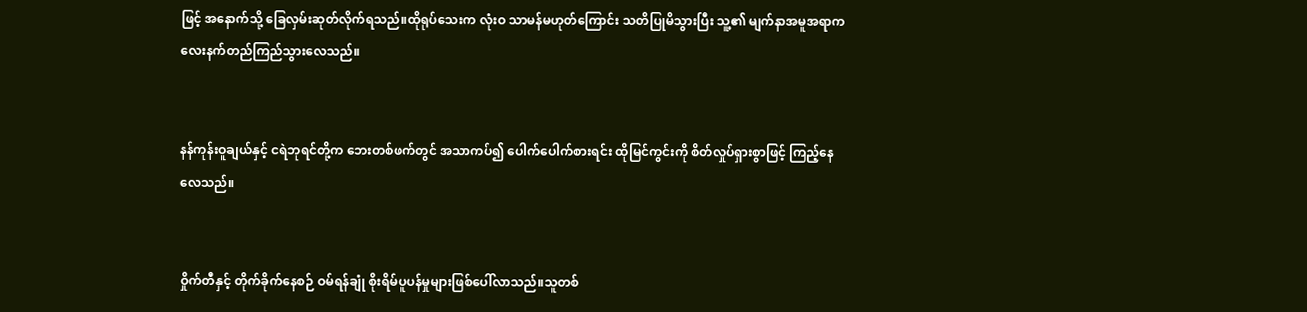ဖြင့် အနောက်သို့ ခြေလှမ်းဆုတ်လိုက်ရသည်။ထိုရုပ်သေးက လုံးဝ သာမန်မဟုတ်ကြောင်း သတိပြုမိသွားပြီး သူ့၏ မျက်နာအမူအရာက လေးနက်တည်ကြည်သွားလေသည်။


နန်ကုန်းဝူချယ်နှင့် ငရဲဘုရင်တို့က ဘေးတစ်ဖက်တွင် အသာကပ်၍ ပေါက်ပေါက်စားရင်း ထိုမြင်ကွင်းကို စိတ်လှုပ်ရှားစွာဖြင့် ကြည့်နေလေသည်။


ဝှိုက်တီနှင့် တိုက်ခိုက်နေစဉ် ဝမ်ရန်ချုံ စိုးရိမ်ပူပန်မှုများဖြစ်ပေါ်လာသည်။သူတစ်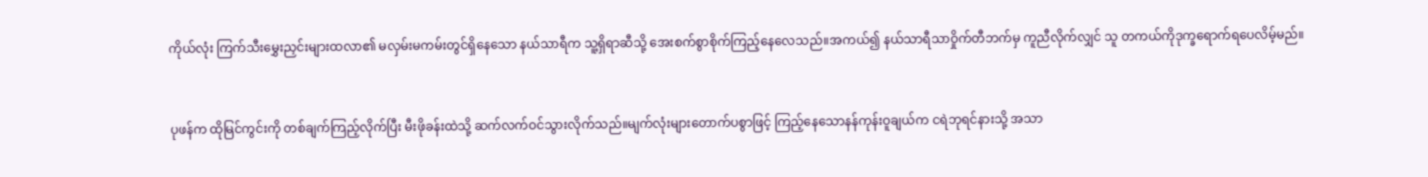ကိုယ်လုံး ကြက်သီးမွှေးညှင်းများထလာ၏ မလှမ်းမကမ်းတွင်ရှိနေသော နယ်သာရီက သူ့ရှိရာဆီသို့ အေးစက်စွာစိုက်ကြည့်နေလေသည်။အကယ်၍ နယ်သာရီသာဝှိုက်တီဘက်မှ ကူညီလိုက်လျှင် သူ တကယ်ကိုဒုက္ခရောက်ရပေလိမ့်မည်။


ပုဖန်က ထိုမြင်ကွင်းကို တစ်ချက်ကြည့်လိုက်ပြီး မီးဖိုခန်းထဲသို့ ဆက်လက်ဝင်သွားလိုက်သည်။မျက်လုံးများတောက်ပစွာဖြင့် ကြည့်နေသောနန်ကုန်းဝူချယ်က ငရဲဘုရင်နားသို့ အသာ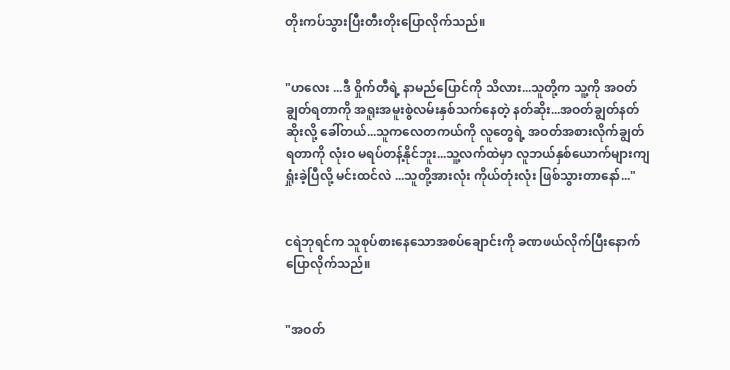တိုးကပ်သွားပြီးတီးတိုးပြောလိုက်သည်။


"ဟလေး ...ဒီ ဝှိုက်တီရဲ့ နာမည်ပြောင်ကို သိလား...သူတို့က သူ့ကို အဝတ်ချွတ်ရတာကို အရူးအမူးစွဲလမ်းနှစ်သက်နေတဲ့ နတ်ဆိုး...အဝတ်ချွတ်နတ်ဆိုးလို့ ခေါ်တယ်...သူကလေတကယ်ကို လူတွေရဲ့ အဝတ်အစားလိုက်ချွတ်ရတာကို လုံးဝ မရပ်တန့်နိုင်ဘူး...သူ့လက်ထဲမှာ လူဘယ်နှစ်ယောက်များကျရှုံးခဲ့ပြီလို့ မင်းထင်လဲ ...သူတို့အားလုံး ကိုယ်တုံးလုံး ဖြစ်သွားတာနော်..."


ငရဲဘုရင်က သူစုပ်စားနေသောအစပ်ချောင်းကို ခဏဖယ်လိုက်ပြီးနောက် ပြောလိုက်သည်။


"အဝတ်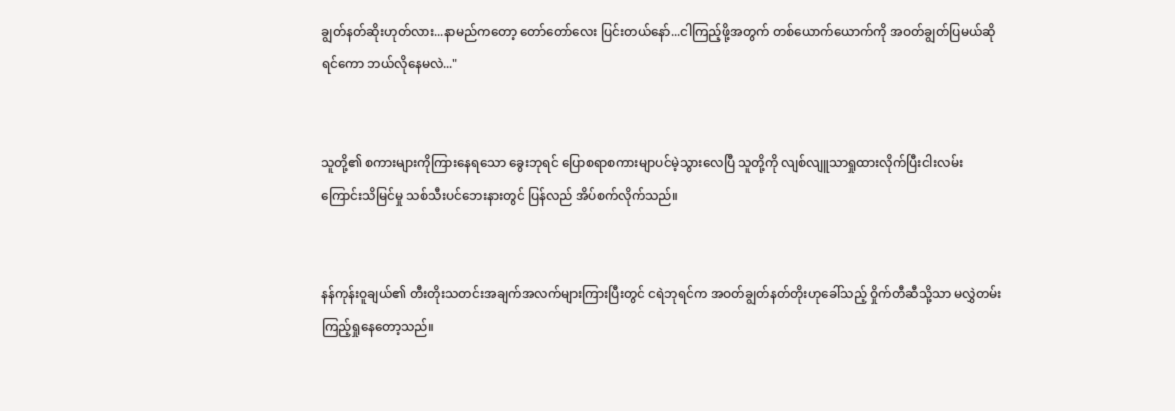ချွတ်နတ်ဆိုးဟုတ်လား...နာမည်ကတော့ တော်တော်လေး ပြင်းတယ်နော်...ငါကြည့်ဖို့အတွက် တစ်ယောက်ယောက်ကို အဝတ်ချွတ်ပြမယ်ဆိုရင်ကော ဘယ်လိုနေမလဲ..."


သူတို့၏ စကားများကိုကြားနေရသော ခွေးဘုရင် ပြောစရာစကားမျာပင်မဲ့သွားလေပြီ သူတို့ကို လျစ်လျူသာရှုထားလိုက်ပြီးငါးလမ်းကြောင်းသိမြင်မှု သစ်သီးပင်ဘေးနားတွင် ပြန်လည် အိပ်စက်လိုက်သည်။


နန်ကုန်းဝူချယ်၏ တီးတိုးသတင်းအချက်အလက်များကြားပြီးတွင် ငရဲဘုရင်က အဝတ်ချွတ်နတ်တိုးဟုခေါ်သည့် ဝှိုက်တီဆီသို့သာ မလွှဲတမ်းကြည့်ရှုနေတော့သည်။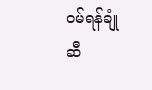ဝမ်ရန်ချုံဆီ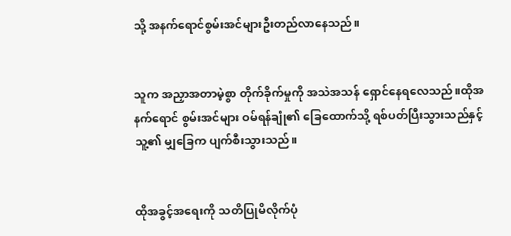သို့ အနက်ရောင်စွမ်းအင်များဦးတည်လာနေသည်။


သူက အညှာအတာမဲ့စွာ တိုက်ခိုက်မှုကို အသဲအသန် ရှောင်နေရလေသည်။ထိုအနက်ရောင် စွမ်းအင်များ ဝမ်ရန်ချုံ၏ ခြေထောက်သို့ ရစ်ပတ်ပြီးသွားသည်နှင့် သူ့၏ မျှခြေက ပျက်စီးသွားသည်။


ထိုအခွင့်အရေးကို သတိပြုမိလိုက်ပုံ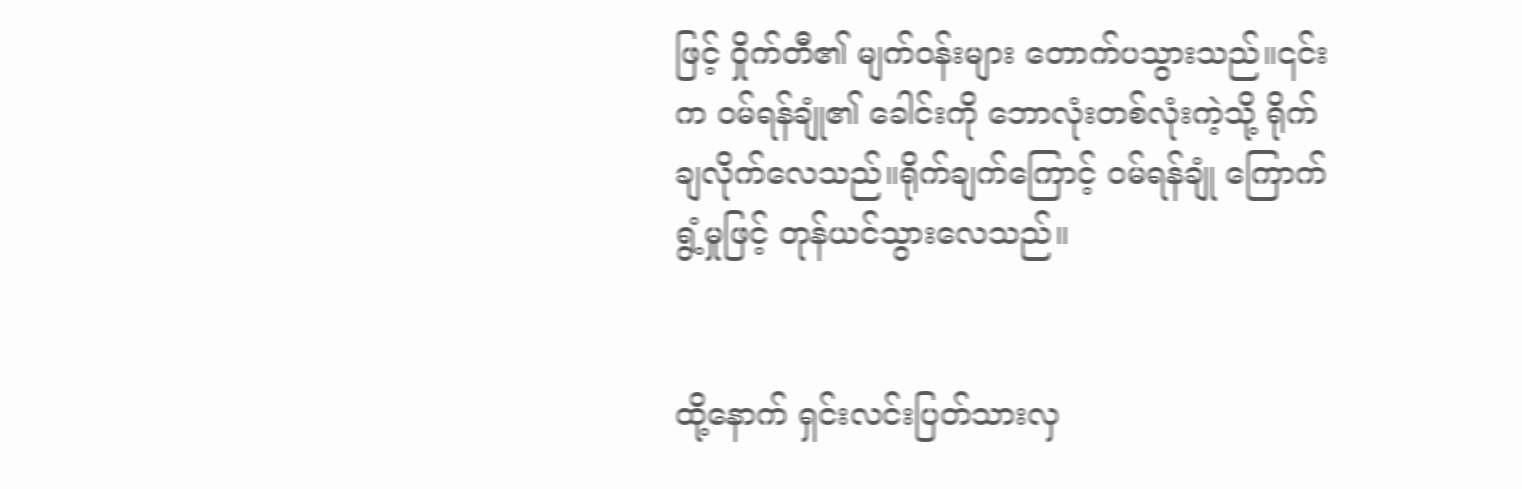ဖြင့် ဝှိုက်တီ၏ မျက်ဝန်းများ တောက်ပသွားသည်။၎င်းက ဝမ်ရန်ချုံ၏ ခေါင်းကို ဘောလုံးတစ်လုံးကဲ့သို့ ရိုက်ချလိုက်လေသည်။ရိုက်ချက်ကြောင့် ဝမ်ရန်ချုံ ကြောက်ရွံ့မှုဖြင့် တုန်ယင်သွားလေသည်။


ထို့နောက် ရှင်းလင်းပြတ်သားလှ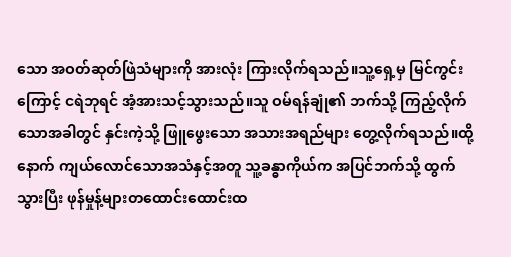သော အဝတ်ဆုတ်ဖြဲသံများကို အားလုံး ကြားလိုက်ရသည်။သူ့ရှေ့မှ မြင်ကွင်းကြောင့် ငရဲဘုရင် အံ့အားသင့်သွားသည်။သူ ဝမ်ရန်ချုံ၏ ဘက်သို့ ကြည့်လိုက်သောအခါတွင် နှင်းကဲ့သို့ ဖြူဖွေးသော အသားအရည်များ တွေ့လိုက်ရသည်။ထို့နောက် ကျယ်လောင်သောအသံနှင့်အတူ သူ့ခန္ဓာကိုယ်က အပြင်ဘက်သို့ ထွက်သွားပြီး ဖုန်မှုန့်များတထောင်းထောင်းထ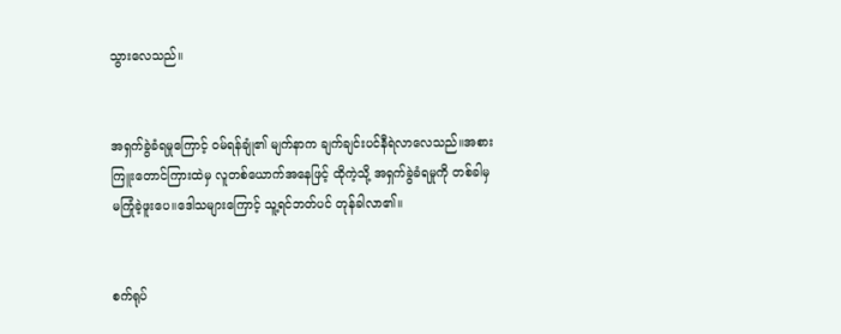သွားလေသည်။


အရှက်ခွဲခံရမှုကြောင့် ဝမ်ရန်ချုံ၏ မျက်နာက ချက်ချင်းပင်နီရဲလာလေသည်။အစားကြူးတောင်ကြားထဲမှ လူတစ်ယောက်အနေဖြင့် ထိုကဲ့သို့ အရှက်ခွဲခံရမှုကို တစ်ခါမှမကြုံခဲ့ဖူးပေ။ဒေါသများကြောင့် သူ့ရင်ဘတ်ပင် တုန်ခါလာ၏။


စက်ရုပ်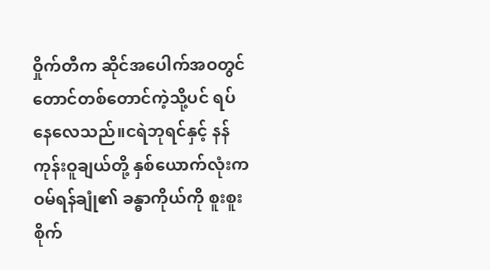ဝှိုက်တီက ဆိုင်အပေါက်အဝတွင် တောင်တစ်တောင်ကဲ့သို့ပင် ရပ်နေလေသည်။ငရဲဘုရင်နှင့် နန်ကုန်းဝူချယ်တို့ နှစ်ယောက်လုံးက ဝမ်ရန်ချုံ၏ ခန္ဓာကိုယ်ကို စူးစူးစိုက်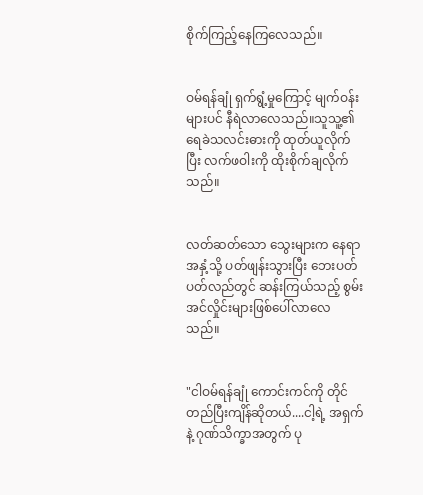စိုက်ကြည့်နေကြလေသည်။


ဝမ်ရန်ချုံ ရှက်ရွံ့မှုကြောင့် မျက်ဝန်းများပင် နီရဲလာလေသည်။သူသူ့၏ ရေခဲသလင်းဓားကို ထုတ်ယူလိုက်ပြီး လက်ဖဝါးကို ထိုးစိုက်ချလိုက်သည်။


လတ်ဆတ်သော သွေးများက နေရာအနှံ့သို့ ပတ်ဖျန်းသွားပြီး ဘေးပတ်ပတ်လည်တွင် ဆန်းကြယ်သည့် စွမ်းအင်လှိုင်းများဖြစ်ပေါ်လာလေသည်။


"ငါဝမ်ရန်ချုံ ကောင်းကင်ကို တိုင်တည်ပြီးကျိန်ဆိုတယ်....ငါ့ရဲ့ အရှက်နဲ့ ဂုဏ်သိက္ခာအတွက် ပု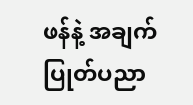ဖန်နဲ့ အချက်ပြုတ်ပညာ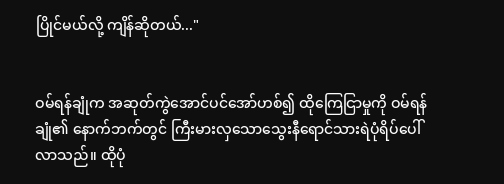ပြိုင်မယ်လို့ ကျိန်ဆိုတယ်..."


ဝမ်ရန်ချုံက အဆုတ်ကွဲအောင်ပင်အော်ဟစ်၍ ထိုကြေငြာမှုကို ဝမ်ရန်ချုံ၏ နောက်ဘက်တွင် ကြီးမားလှသောသွေးနီရောင်သားရဲပုံရိပ်ပေါ်လာသည်။ ထိုပုံ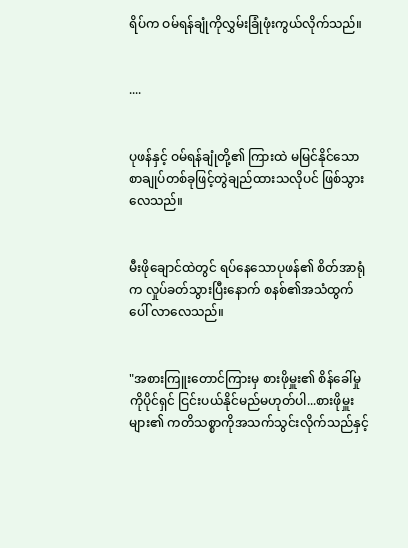ရိပ်က ဝမ်ရန်ချုံကိုလွှမ်းခြုံဖုံးကွယ်လိုက်သည်။


....


ပုဖန်နှင့် ဝမ်ရန်ချုံတို့၏ ကြားထဲ မမြင်နိုင်သော စာချုပ်တစ်ခုဖြင့်တွဲချည်ထားသလိုပင် ဖြစ်သွားလေသည်။


မီးဖိုချောင်ထဲတွင် ရပ်နေသောပုဖန်၏ စိတ်အာရုံက လှုပ်ခတ်သွားပြီးနောက် စနစ်၏အသံထွက်ပေါ် လာလေသည်။


"အစားကြူးတောင်ကြားမှ စားဖိုမှူး၏ စိန်ခေါ်မှုကိုပိုင်ရှင် ငြင်းပယ်နိုင်မည်မဟုတ်ပါ...စားဖိုမှူးများ၏ ကတိသစ္စာကိုအသက်သွင်းလိုက်သည်နှင့်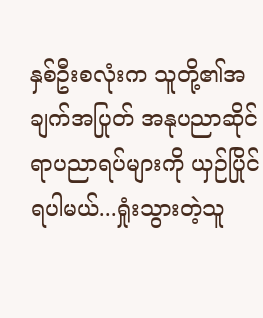နှစ်ဦးစလုံးက သူတို့၏အချက်အပြုတ် အနုပညာဆိုင်ရာပညာရပ်များကို ယှဉ်ပြိုင်ရပါမယ်...ရှုံးသွားတဲ့သူ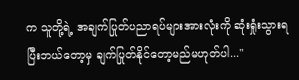က သူတို့ရဲ့ အချက်ပြုတ်ပညာရပ်များအားလုံးကို ဆုံးရှုံးသွားရပြီးဘယ်တော့မှ ချက်ပြုတ်နိုင်တော့မည်မဟုတ်ပါ..."